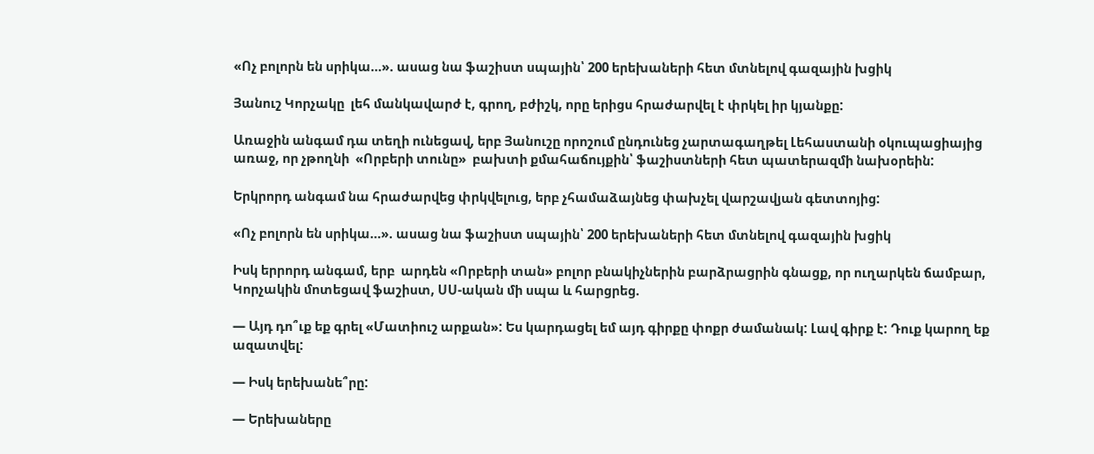«Ոչ բոլորն են սրիկա…». ասաց նա ֆաշիստ սպային՝ 200 երեխաների հետ մտնելով գազային խցիկ

Յանուշ Կորչակը  լեհ մանկավարժ է, գրող, բժիշկ, որը երիցս հրաժարվել է փրկել իր կյանքը:

Առաջին անգամ դա տեղի ունեցավ, երբ Յանուշը որոշում ընդունեց չարտագաղթել Լեհաստանի օկուպացիայից  առաջ, որ չթողնի  «Որբերի տունը»  բախտի քմահաճույքին՝ ֆաշիստների հետ պատերազմի նախօրեին:

Երկրորդ անգամ նա հրաժարվեց փրկվելուց, երբ չհամաձայնեց փախչել վարշավյան գետտոյից:

«Ոչ բոլորն են սրիկա…». ասաց նա ֆաշիստ սպային՝ 200 երեխաների հետ մտնելով գազային խցիկ

Իսկ երրորդ անգամ, երբ  արդեն «Որբերի տան» բոլոր բնակիչներին բարձրացրին գնացք, որ ուղարկեն ճամբար, Կորչակին մոտեցավ ֆաշիստ, ՍՍ-ական մի սպա և հարցրեց.

— Այդ դո՞ւք եք գրել «Մատիուշ արքան»: Ես կարդացել եմ այդ գիրքը փոքր ժամանակ: Լավ գիրք է: Դուք կարող եք ազատվել:

— Իսկ երեխանե՞րը:

— Երեխաները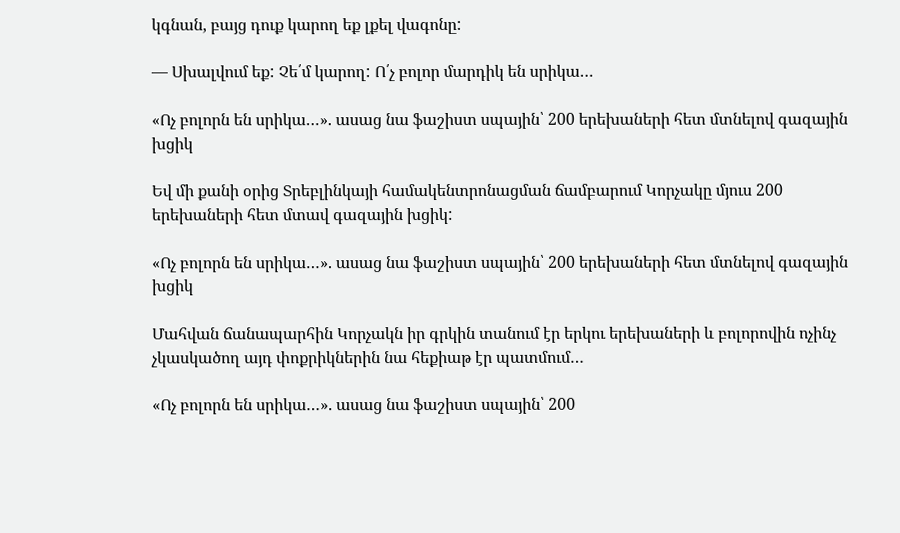կգնան, բայց դուք կարող եք լքել վագոնը:

— Սխալվում եք: Չե՛մ կարող: Ո՛չ բոլոր մարդիկ են սրիկա…

«Ոչ բոլորն են սրիկա…». ասաց նա ֆաշիստ սպային՝ 200 երեխաների հետ մտնելով գազային խցիկ

Եվ մի քանի օրից Տրեբլինկայի համակենտրոնացման ճամբարում Կորչակը մյուս 200 երեխաների հետ մտավ գազային խցիկ:

«Ոչ բոլորն են սրիկա…». ասաց նա ֆաշիստ սպային՝ 200 երեխաների հետ մտնելով գազային խցիկ

Մահվան ճանապարհին Կորչակն իր գրկին տանում էր երկու երեխաների և բոլորովին ոչինչ չկասկածող այդ փոքրիկներին նա հեքիաթ էր պատմում…

«Ոչ բոլորն են սրիկա…». ասաց նա ֆաշիստ սպային՝ 200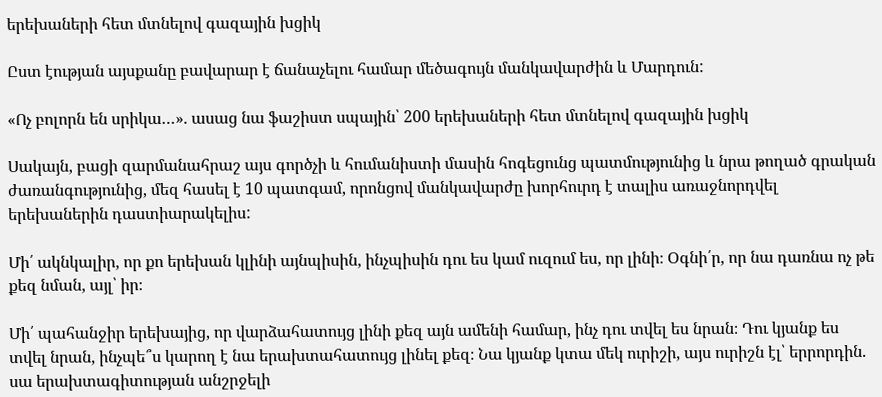երեխաների հետ մտնելով գազային խցիկ

Ըստ էության այսքանը բավարար է ճանաչելու համար մեծագույն մանկավարժին և Մարդուն:

«Ոչ բոլորն են սրիկա…». ասաց նա ֆաշիստ սպային՝ 200 երեխաների հետ մտնելով գազային խցիկ

Սակայն, բացի զարմանահրաշ այս գործչի և հումանիստի մասին հոգեցունց պատմությունից և նրա թողած գրական ժառանգությունից, մեզ հասել է 10 պատգամ, որոնցով մանկավարժը խորհուրդ է տալիս առաջնորդվել երեխաներին դաստիարակելիս:

Մի՛ ակնկալիր, որ քո երեխան կլինի այնպիսին, ինչպիսին դու ես կամ ուզում ես, որ լինի։ Օգնի՛ր, որ նա դառնա ոչ թե քեզ նման, այլ՝ իր։

Մի՛ պահանջիր երեխայից, որ վարձահատույց լինի քեզ այն ամենի համար, ինչ դու տվել ես նրան։ Դու կյանք ես տվել նրան, ինչպե՞ս կարող է նա երախտահատույց լինել քեզ։ Նա կյանք կտա մեկ ուրիշի, այս ուրիշն էլ՝ երրորդին. սա երախտագիտության անշրջելի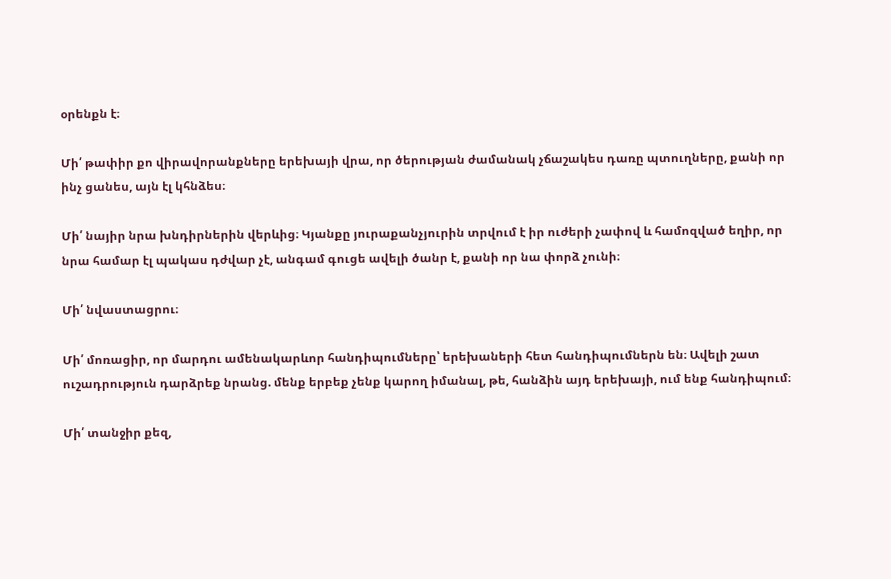օրենքն է։

Մի՛ թափիր քո վիրավորանքները երեխայի վրա, որ ծերության ժամանակ չճաշակես դառը պտուղները, քանի որ ինչ ցանես, այն էլ կհնձես։

Մի՛ նայիր նրա խնդիրներին վերևից։ Կյանքը յուրաքանչյուրին տրվում է իր ուժերի չափով և համոզված եղիր, որ նրա համար էլ պակաս դժվար չէ, անգամ գուցե ավելի ծանր է, քանի որ նա փորձ չունի։

Մի՛ նվաստացրու։

Մի՛ մոռացիր, որ մարդու ամենակարևոր հանդիպումները՝ երեխաների հետ հանդիպումներն են։ Ավելի շատ ուշադրություն դարձրեք նրանց. մենք երբեք չենք կարող իմանալ, թե, հանձին այդ երեխայի, ում ենք հանդիպում։

Մի՛ տանջիր քեզ,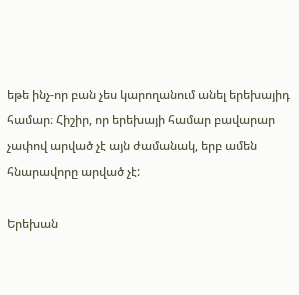եթե ինչ-որ բան չես կարողանում անել երեխայիդ համար։ Հիշիր, որ երեխայի համար բավարար չափով արված չէ այն ժամանակ, երբ ամեն հնարավորը արված չէ:

Երեխան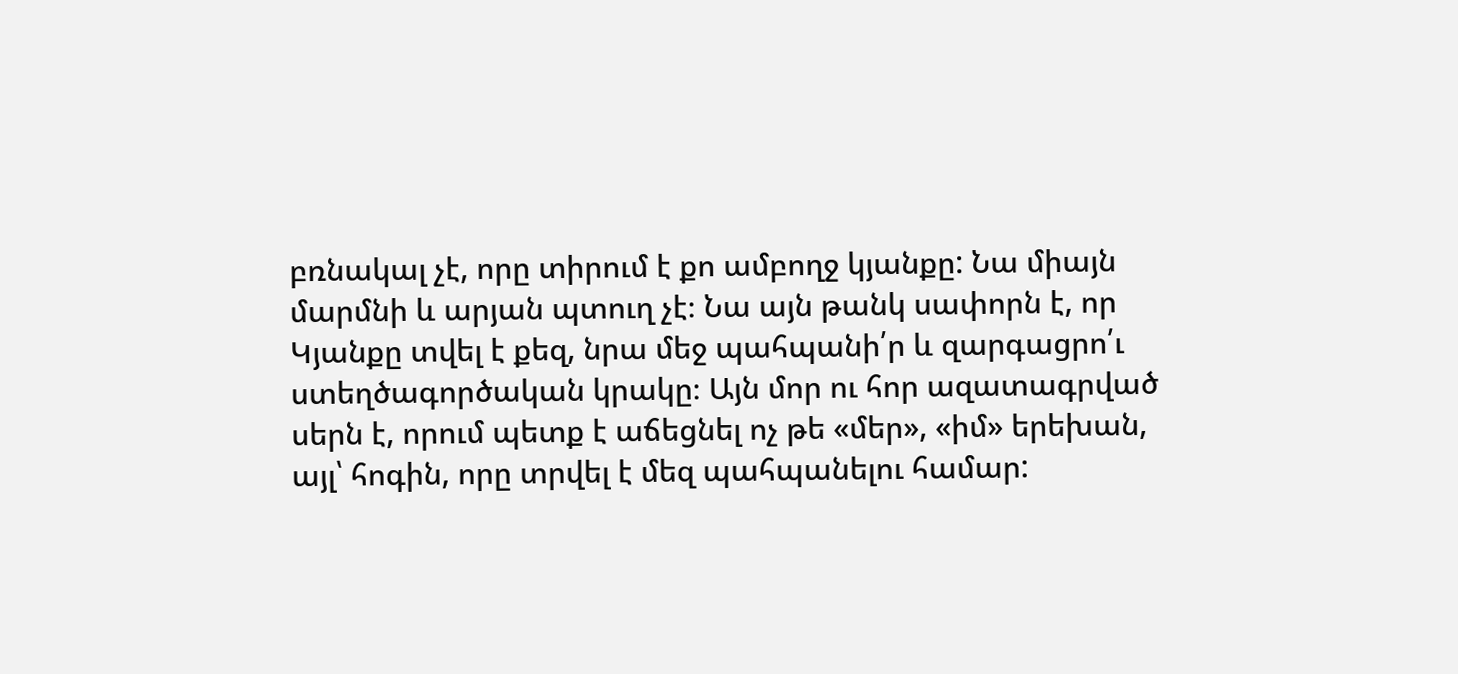բռնակալ չէ, որը տիրում է քո ամբողջ կյանքը: Նա միայն մարմնի և արյան պտուղ չէ։ Նա այն թանկ սափորն է, որ Կյանքը տվել է քեզ, նրա մեջ պահպանի՛ր և զարգացրո՛ւ ստեղծագործական կրակը։ Այն մոր ու հոր ազատագրված սերն է, որում պետք է աճեցնել ոչ թե «մեր», «իմ» երեխան, այլ՝ հոգին, որը տրվել է մեզ պահպանելու համար: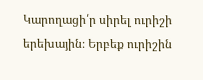Կարողացի՛ր սիրել ուրիշի երեխային։ Երբեք ուրիշին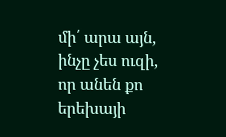մի՛ արա այն, ինչը չես ուզի, որ անեն քո երեխայի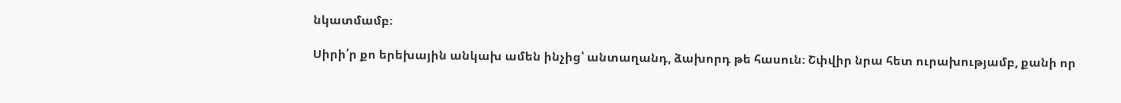նկատմամբ։

Սիրի՛ր քո երեխային անկախ ամեն ինչից՝ անտաղանդ, ձախորդ թե հասուն։ Շփվիր նրա հետ ուրախությամբ, քանի որ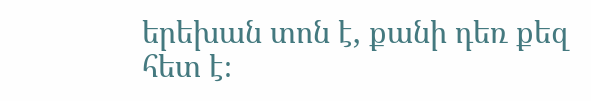երեխան տոն է, քանի դեռ քեզ հետ է։